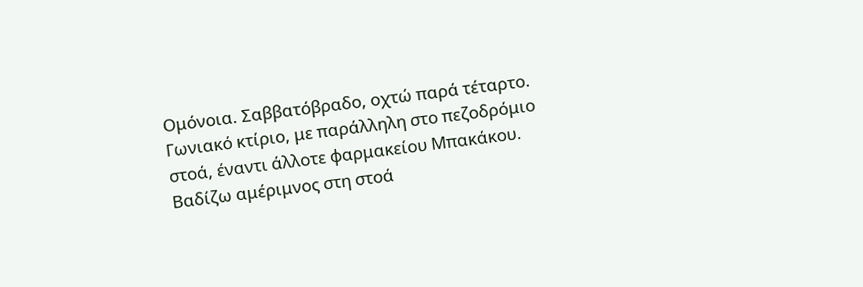Ομόνοια. Σαββατόβραδο, οχτώ παρά τέταρτο. Γωνιακό κτίριο, με παράλληλη στο πεζοδρόμιο στοά, έναντι άλλοτε φαρμακείου Μπακάκου. Βαδίζω αμέριμνος στη στοά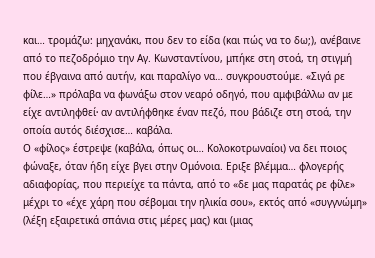και… τρομάζω: μηχανάκι, που δεν το είδα (και πώς να το δω;), ανέβαινε από το πεζοδρόμιο την Αγ. Κωνσταντίνου, μπήκε στη στοά, τη στιγμή που έβγαινα από αυτήν, και παραλίγο να… συγκρουστούμε. «Σιγά ρε φίλε…» πρόλαβα να φωνάξω στον νεαρό οδηγό, που αμφιβάλλω αν με είχε αντιληφθεί∙ αν αντιλήφθηκε έναν πεζό, που βάδιζε στη στοά, την οποία αυτός διέσχισε… καβάλα.
Ο «φίλος» έστρεψε (καβάλα, όπως οι… Κολοκοτρωναίοι) να δει ποιος φώναξε, όταν ήδη είχε βγει στην Ομόνοια. Εριξε βλέμμα… φλογερής αδιαφορίας, που περιείχε τα πάντα, από το «δε μας παρατάς ρε φίλε» μέχρι το «έχε χάρη που σέβομαι την ηλικία σου», εκτός από «συγγνώμη» (λέξη εξαιρετικά σπάνια στις μέρες μας) και (μιας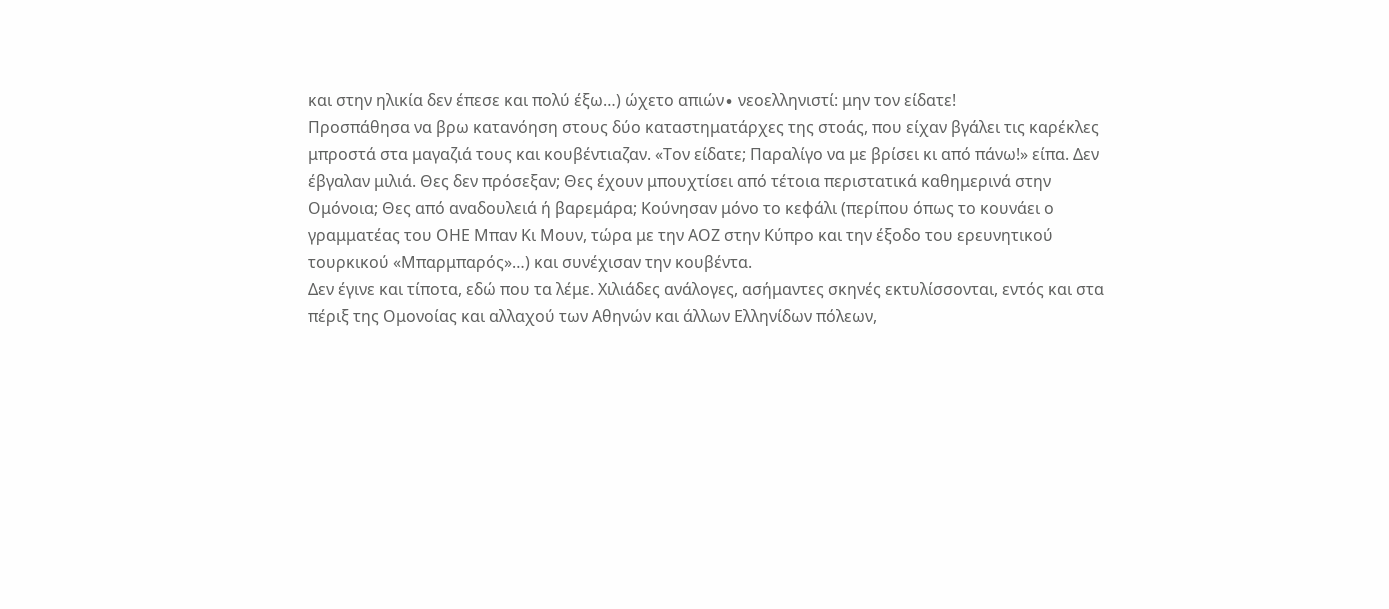και στην ηλικία δεν έπεσε και πολύ έξω…) ώχετο απιών∙ νεοελληνιστί: μην τον είδατε!
Προσπάθησα να βρω κατανόηση στους δύο καταστηματάρχες της στοάς, που είχαν βγάλει τις καρέκλες μπροστά στα μαγαζιά τους και κουβέντιαζαν. «Τον είδατε; Παραλίγο να με βρίσει κι από πάνω!» είπα. Δεν έβγαλαν μιλιά. Θες δεν πρόσεξαν; Θες έχουν μπουχτίσει από τέτοια περιστατικά καθημερινά στην Ομόνοια; Θες από αναδουλειά ή βαρεμάρα; Κούνησαν μόνο το κεφάλι (περίπου όπως το κουνάει ο γραμματέας του ΟΗΕ Μπαν Κι Μουν, τώρα με την ΑΟΖ στην Κύπρο και την έξοδο του ερευνητικού τουρκικού «Μπαρμπαρός»…) και συνέχισαν την κουβέντα.
Δεν έγινε και τίποτα, εδώ που τα λέμε. Χιλιάδες ανάλογες, ασήμαντες σκηνές εκτυλίσσονται, εντός και στα πέριξ της Ομονοίας και αλλαχού των Αθηνών και άλλων Ελληνίδων πόλεων,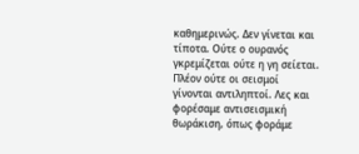καθημερινώς. Δεν γίνεται και τίποτα. Ούτε ο ουρανός γκρεμίζεται ούτε η γη σείεται. Πλέον ούτε οι σεισμοί γίνονται αντιληπτοί. Λες και φορέσαμε αντισεισμική θωράκιση, όπως φοράμε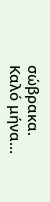σώβρακα. Καλό μήνα…